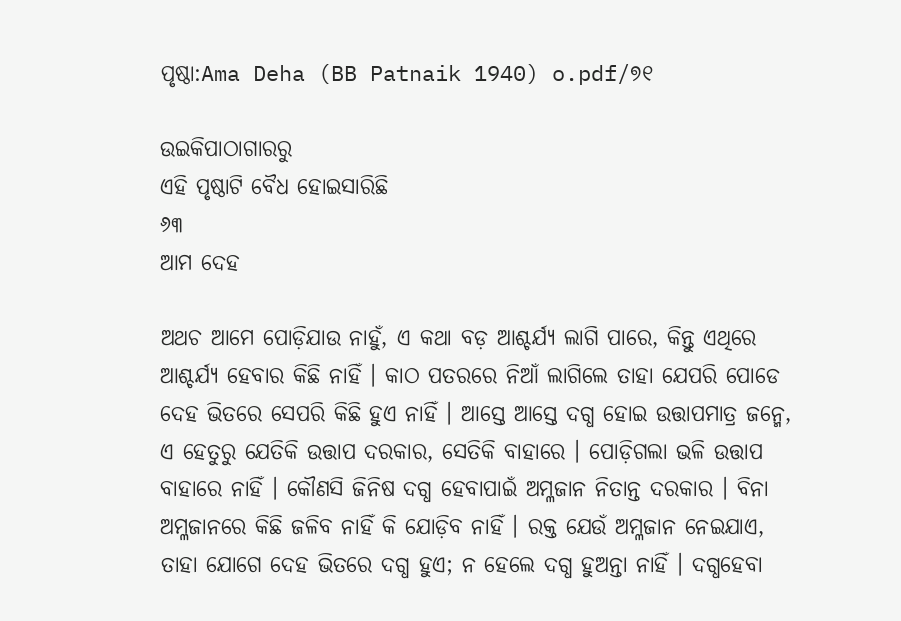ପୃଷ୍ଠା:Ama Deha (BB Patnaik 1940) o.pdf/୭୧

ଉଇକିପାଠାଗାର‌ରୁ
ଏହି ପୃଷ୍ଠାଟି ବୈଧ ହୋଇସାରିଛି
୬୩
ଆମ ଦେହ

ଅଥଚ ଆମେ ପୋଡ଼ିଯାଉ ନାହୁଁ, ଏ କଥା ବଡ଼ ଆଶ୍ଚର୍ଯ୍ୟ ଲାଗି ପାରେ, କିନ୍ତୁ ଏଥିରେ ଆଶ୍ଚର୍ଯ୍ୟ ହେବାର କିଛି ନାହିଁ । କାଠ ପତରରେ ନିଆଁ ଲାଗିଲେ ତାହା ଯେପରି ପୋଡେ ଦେହ ଭିତରେ ସେପରି କିଛି ହୁଏ ନାହିଁ । ଆସ୍ତେ ଆସ୍ତେ ଦଗ୍ଧ ହୋଇ ଉତ୍ତାପମାତ୍ର ଜନ୍ମେ, ଏ ହେତୁରୁ ଯେତିକି ଉତ୍ତାପ ଦରକାର, ସେତିକି ବାହାରେ । ପୋଡ଼ିଗଲା ଭଳି ଉତ୍ତାପ ବାହାରେ ନାହିଁ । କୌଣସି ଜିନିଷ ଦଗ୍ଧ ହେବାପାଇଁ ଅମ୍ଳଜାନ ନିତାନ୍ତ ଦରକାର । ବିନା ଅମ୍ଳଜାନରେ କିଛି ଜଳିବ ନାହିଁ କି ଯୋଡ଼ିବ ନାହିଁ । ରକ୍ତ ଯେଉଁ ଅମ୍ଳଜାନ ନେଇଯାଏ, ତାହା ଯୋଗେ ଦେହ ଭିତରେ ଦଗ୍ଧ ହୁଏ; ନ ହେଲେ ଦଗ୍ଧ ହୁଅନ୍ତା ନାହିଁ । ଦ‌ଗ୍ଧହେବା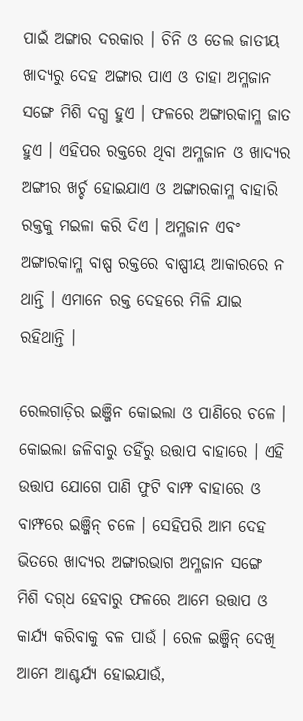ପାଇଁ ଅଙ୍ଗାର ଦରକାର । ଚିନି ଓ ତେଲ ଜାତୀୟ ଖାଦ୍ୟରୁ ଦେହ ଅଙ୍ଗାର ପାଏ ଓ ତାହା ଅମ୍ଳଜାନ ସଙ୍ଗେ ମିଶି ଦଗ୍ଧ ହୁଏ । ଫଳରେ ଅଙ୍ଗାରକାମ୍ଳ ଜାତ ହୁଏ । ଏହିପର ରକ୍ତରେ ଥିବା ଅମ୍ଳଜାନ ଓ ଖାଦ୍ୟର ଅଙ୍ଗୀର ଖର୍ଚ୍ଚ ହୋଇଯାଏ ଓ ଅଙ୍ଗାରକାମ୍ଳ ବାହାରି ରକ୍ତକୁ ମଇଳା କରି ଦିଏ । ଅମ୍ଳଜାନ ଏବଂ ଅଙ୍ଗାରକାମ୍ଳ ବାଷ୍ପ ରକ୍ତରେ ବାଷ୍ପୀୟ ଆକାରରେ ନ ଥାନ୍ତି । ଏମାନେ ରକ୍ତ ଦେହରେ ମିଳି ଯାଇ ରହିଥାନ୍ତି ।

ରେଲଗାଡ଼ିର ଇଞ୍ଜିନ କୋଇଲା ଓ ପାଣିରେ ଚଳେ । କୋଇଲା ଜଳିବାରୁ ତ‌ହିଁରୁ ଉତ୍ତାପ ବାହାରେ । ଏହି ଉତ୍ତାପ ଯୋଗେ ପାଣି ଫୁଟି ବାମ୍ଫ ବାହାରେ ଓ ବାମ୍ଫରେ ଇଞ୍ଜିନ୍ ଚଳେ । ସେହିପରି ଆମ ଦେହ ଭିତରେ ଖାଦ୍ୟର ଅଙ୍ଗାରଭାଗ ଅମ୍ଳଜାନ ସଙ୍ଗେ ମିଶି ଦ‌ଗ୍‌ଧ ହେବାରୁ ଫଳରେ ଆମେ ଉତ୍ତାପ ଓ କାର୍ଯ୍ୟ କରିବାକୁ ବଳ ପାଉଁ । ରେଳ ଇଞ୍ଜିନ୍ ଦେଖି ଆମେ ଆଶ୍ଚର୍ଯ୍ୟ ହୋଇଯାଉଁ,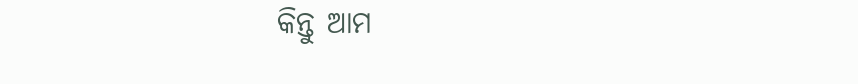କିନ୍ତୁ ଆମ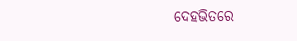ଦେହଭିତରେ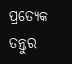ପ୍ରତ୍ୟେକ ତନ୍ତୁର